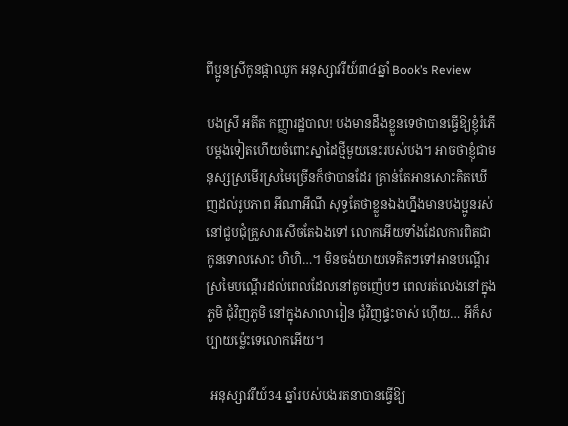ពីប្អូនស្រីកូនផ្កាឈូក អនុស្សាវរីយ៍៣៤ឆ្នាំ Book’s Review

បងស្រី អតីត កញ្ញារដ្ឋបាល! បងមានដឹងខ្លួនទេថាបានធ្វើឱ្យខ្ញុំរំភើបម្ដងទៀតហើយចំពោះស្នាដៃថ្មីមួយនេះរបស់បង។ អាចថាខ្ញុំជាមនុស្សស្រមើរស្រមៃច្រើនក៏ថាបានដែរ គ្រាន់តែអានសោះគិតឃើញដល់រូបភាព អីណាអីណី សុទ្ធតែថាខ្លួនឯងហ្នឹងមានបងប្អូនរស់នៅជួបជុំគ្រួសារសើចតែឯងទៅ លោកអើយទាំងដែលការពិតជាកូនទោលសោះ ហិហិ…។ មិនចង់យាយទេគិតៗទៅអានបណ្ដើរស្រមៃបណ្តើរដល់ពេលដែលនៅតូចញ៉េបៗ ពេលរត់លេងនៅក្នុងភូមិ ជុំវិញភូមិ នៅក្នុងសាលារៀន ជុំវិញផ្ទះចាស់ ហ៊ើយ… អីក៏សប្បាយម្ល៉េះទេលោកអើយ។

 អនុស្សាវរីយ៍34 ឆ្នាំរបស់បងរតនាបានធ្វើឱ្យ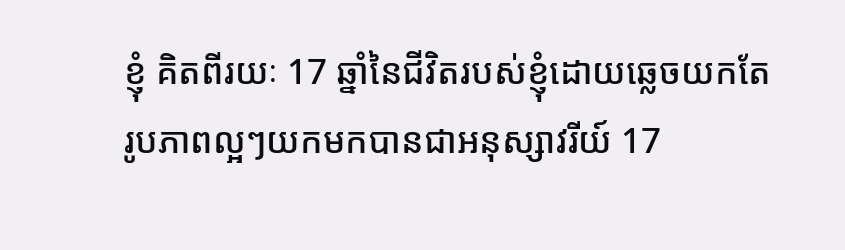ខ្ញុំ គិតពីរយៈ 17 ឆ្នាំនៃជីវិតរបស់ខ្ញុំដោយឆ្លេចយកតែរូបភាពល្អៗយកមកបានជាអនុស្សាវរីយ៍ 17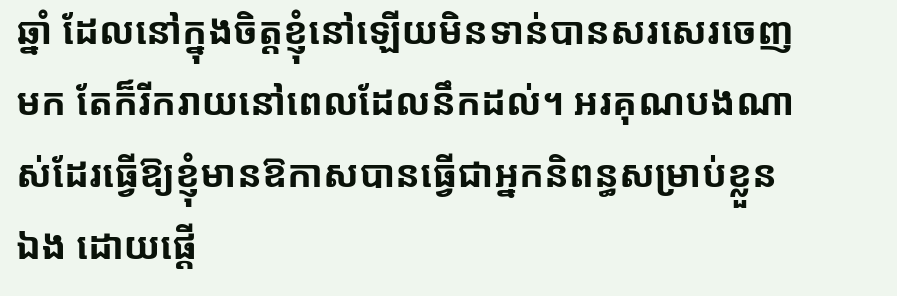ឆ្នាំ ដែលនៅក្នុងចិត្តខ្ញុំនៅឡើយមិនទាន់បានសរសេរចេញមក តែក៏រីករាយនៅពេលដែលនឹកដល់។ អរគុណបងណាស់ដែរធ្វើឱ្យខ្ញុំមានឱកាសបានធ្វើជាអ្នកនិពន្ធសម្រាប់ខ្លួនឯង ដោយផ្ដើ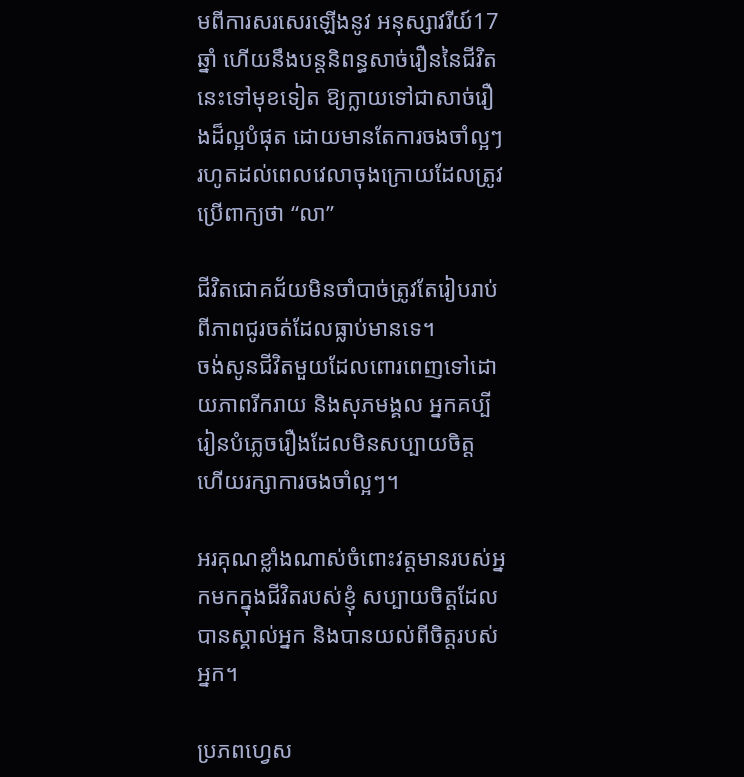មពីការសរសេរឡើងនូវ អនុស្សាវរីយ៍17 ឆ្នាំ ហើយនឹងបន្តនិពន្ធសាច់រឿននៃជីវិតនេះទៅមុខទៀត ឱ្យក្លាយទៅជាសាច់រឿងដ៏ល្អបំផុត ដោយមានតែការចងចាំល្អៗ រហូតដល់ពេលវេលាចុងក្រោយដែលត្រូវប្រើពាក្យថា “លា”

ជីវិតជោគជ័យមិនចាំបាច់ត្រូវតែរៀបរាប់ពីភាពជូរចត់ដែលធ្លាប់មានទេ។
ចង់សូនជីវិតមួយដែលពោរពេញទៅដោយភាពរីករាយ និងសុភមង្គល អ្នកគប្បីរៀនបំភ្លេចរឿងដែលមិនសប្បាយចិត្ត ហើយរក្សាការចងចាំល្អៗ។

អរគុណខ្លាំងណាស់ចំពោះវត្តមានរបស់អ្នកមកក្នុងជីវិតរបស់ខ្ញុំ សប្បាយចិត្តដែលបានស្គាល់អ្នក និងបានយល់ពីចិត្តរបស់អ្នក។

ប្រភពហ្វេស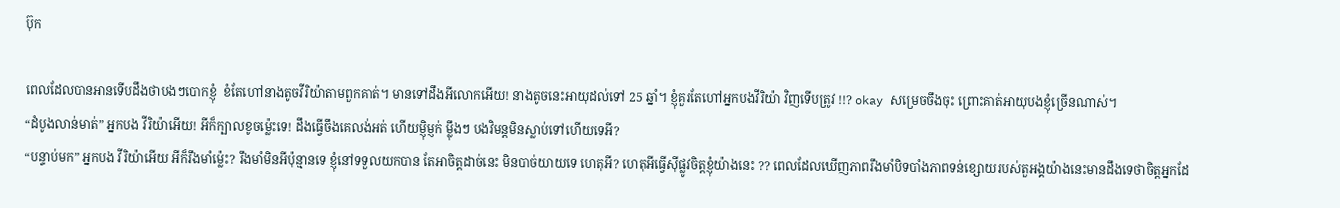ប៊ុក

ពេលដែលបានអានទើបដឹងថាបងៗបោកខ្ញុំ  ខំតែហៅនាងតូចវីរិយ៉ាតាមពួកគាត់។ មានទៅដឹងអីលោកអើយ! នាងតូចនេះអាយុដល់ទៅ 25 ឆ្នាំ។ ខ្ញុំគួរតែហៅអ្នកបងវីរិយ៉ា វិញទើបត្រូវ !!? okay សម្រេចចឹងចុះ ព្រោះគាត់អាយុបងខ្ញុំច្រើនណាស់។
“ដំបូងលាន់មាត់” អ្នកបង វីរិយ៉ាអើយ! អីក៏ក្បាលខូចម្ល៉េះទេ! ដឹងធ្វើចឹងគេលង់អត់ ហើយម្ញ៉ិម្ញក់ ម្ល៉ឹងៗ បងវិមន្តមិនស្លាប់ទៅហើយទេអី?
“បន្ទាប់មក” អ្នកបង វីរិយ៉ាអើយ អីក៏រឹងមាំម្ល៉េះ? រឹងមាំមិនអីប៉ុន្មានទេ ខ្ញុំនៅទទួលយកបាន តែអាចិត្តដាច់នេះ មិនបាច់យាយទេ ហេតុអី? ហេតុអីធ្វើស៊ីផ្លូវចិត្តខ្ញុំយ៉ាងនេះ ?? ពេលដែលឃើញភាពរឹងមាំបិទបាំងភាពទន់ខ្សោយរបស់តួអង្គយ៉ាងនេះមានដឹងទេថាចិត្តអ្នកដែ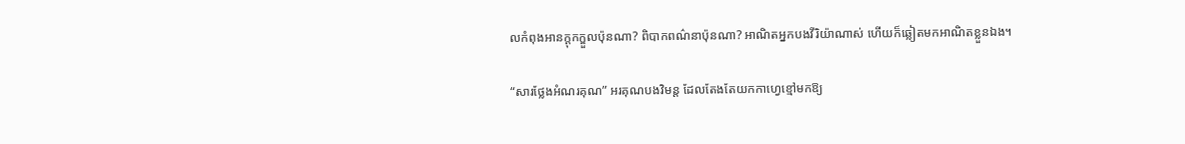លកំពុងអានក្ដុកក្ឌួលប៉ុនណា? ពិបាកពណ៌នាប៉ុនណា? អាណិតអ្នកបងវីរិយ៉ាណាស់ ហើយក៏ឆ្លៀតមកអាណិតខ្លួនឯង។

“សារថ្លែងអំណរគុណ” អរគុណបងវិមន្ត ដែលតែងតែយកកាហ្វេខ្មៅមកឱ្យ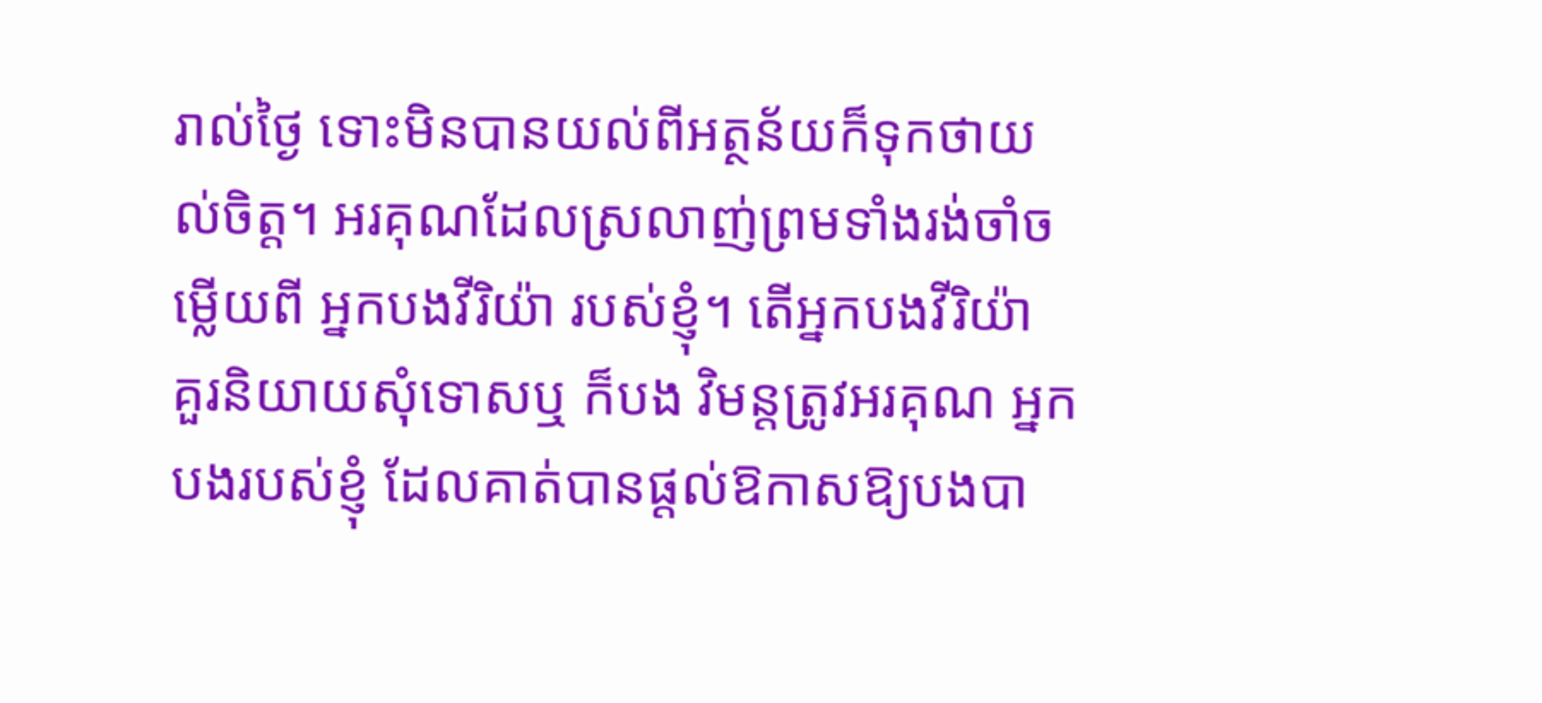រាល់ថ្ងៃ ទោះមិនបានយល់ពីអត្ថន័យក៏ទុកថាយល់ចិត្ត។ អរគុណដែលស្រលាញ់ព្រមទាំងរង់ចាំចម្លើយពី អ្នកបងវីរិយ៉ា របស់ខ្ញុំ។ តើអ្នកបងវីរិយ៉ា គួរនិយាយសុំទោសឬ ក៏បង វិមន្តត្រូវអរគុណ អ្នកបងរបស់ខ្ញុំ ដែលគាត់បានផ្ដល់ឱកាសឱ្យបងបា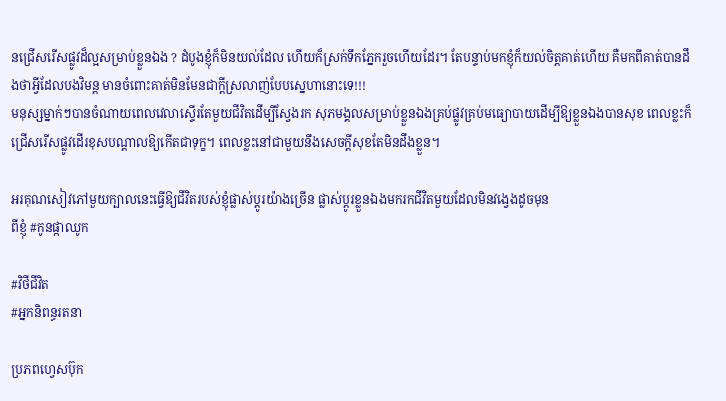នជ្រើសរើសផ្លូវដ៏ល្អសម្រាប់ខ្លួនឯង ? ដំបូងខ្ញុំក៏មិនយល់ដែល ហើយក៏ស្រក់ទឹកភ្នែករួចហើយដែរ។ តែបន្ទាប់មកខ្ញុំក៏យល់ចិត្តគាត់ហើយ គឺមកពីគាត់បានដឹងថាអ្វីដែលបងវិមន្ត មានចំពោះគាត់មិនមែនជាក្ដីស្រលាញ់បែបស្នេហានោះទេ!!!
មនុស្សម្នាក់ៗបានចំណាយពេលវេលាស្ទើរតែមួយជីវិតដើម្បីស្វែងរក សុភមង្គលសម្រាប់ខ្លួនឯងគ្រប់ផ្លូវគ្រប់មធ្យោបាយដើម្បីឱ្យខ្លួនឯងបានសុខ ពេលខ្លះក៏ជ្រើសរើសផ្លូវដើរខុសបណ្ដាលឱ្យកើតជាទុក្ខ។ ពេលខ្លះនៅជាមួយនឹងសេចក្ដីសុខតែមិនដឹងខ្លួន។

អរគុណសៀវភៅមួយក្បាលនេះធ្វើឱ្យជីវិតរបស់ខ្ញុំផ្លាស់ប្ដូរយ៉ាងច្រើន ផ្លាស់ប្ដូរខ្លួនឯងមករកជីវិតមួយដែលមិនវង្វេងដូចមុន
ពីខ្ញុំ #កូនផ្កាឈូក

#វិថីជីវិត
#អ្នកនិពន្ធរតនា

ប្រភពហ្វេសប៊ុក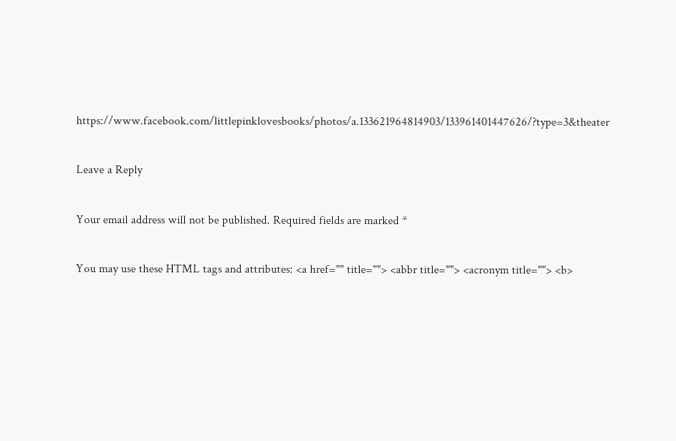https://www.facebook.com/littlepinklovesbooks/photos/a.133621964814903/133961401447626/?type=3&theater

Leave a Reply

Your email address will not be published. Required fields are marked *

You may use these HTML tags and attributes: <a href="" title=""> <abbr title=""> <acronym title=""> <b>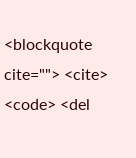<blockquote cite=""> <cite> <code> <del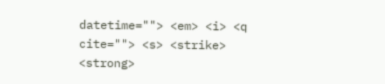datetime=""> <em> <i> <q cite=""> <s> <strike> <strong>